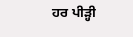ਹਰ ਪੀੜ੍ਹੀ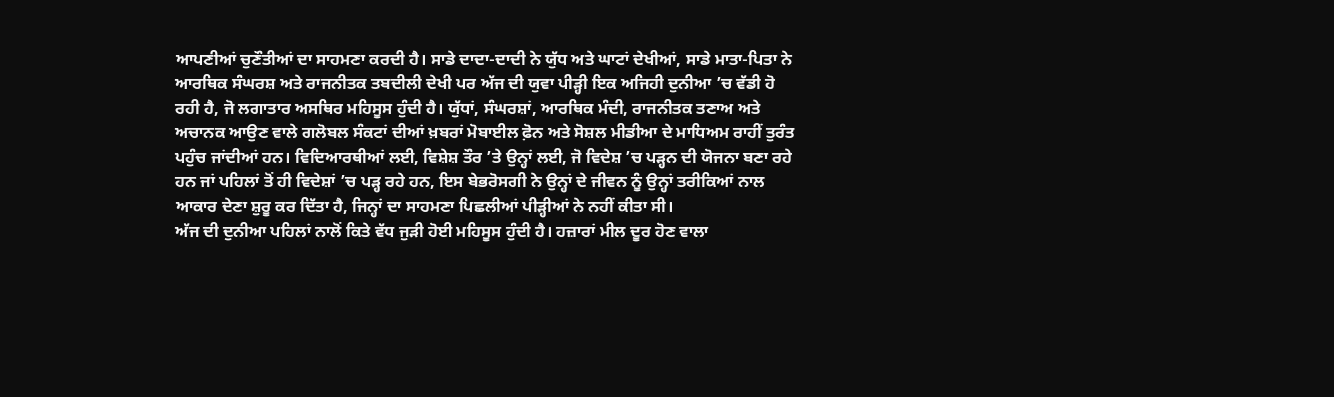ਆਪਣੀਆਂ ਚੁਣੌਤੀਆਂ ਦਾ ਸਾਹਮਣਾ ਕਰਦੀ ਹੈ। ਸਾਡੇ ਦਾਦਾ-ਦਾਦੀ ਨੇ ਯੁੱਧ ਅਤੇ ਘਾਟਾਂ ਦੇਖੀਆਂ, ਸਾਡੇ ਮਾਤਾ-ਪਿਤਾ ਨੇ ਆਰਥਿਕ ਸੰਘਰਸ਼ ਅਤੇ ਰਾਜਨੀਤਕ ਤਬਦੀਲੀ ਦੇਖੀ ਪਰ ਅੱਜ ਦੀ ਯੁਵਾ ਪੀੜ੍ਹੀ ਇਕ ਅਜਿਹੀ ਦੁਨੀਆ ’ਚ ਵੱਡੀ ਹੋ ਰਹੀ ਹੈ, ਜੋ ਲਗਾਤਾਰ ਅਸਥਿਰ ਮਹਿਸੂਸ ਹੁੰਦੀ ਹੈ। ਯੁੱਧਾਂ, ਸੰਘਰਸ਼ਾਂ, ਆਰਥਿਕ ਮੰਦੀ, ਰਾਜਨੀਤਕ ਤਣਾਅ ਅਤੇ ਅਚਾਨਕ ਆਉਣ ਵਾਲੇ ਗਲੋਬਲ ਸੰਕਟਾਂ ਦੀਆਂ ਖ਼ਬਰਾਂ ਮੋਬਾਈਲ ਫ਼ੋਨ ਅਤੇ ਸੋਸ਼ਲ ਮੀਡੀਆ ਦੇ ਮਾਧਿਅਮ ਰਾਹੀਂ ਤੁਰੰਤ ਪਹੁੰਚ ਜਾਂਦੀਆਂ ਹਨ। ਵਿਦਿਆਰਥੀਆਂ ਲਈ, ਵਿਸ਼ੇਸ਼ ਤੌਰ ’ਤੇ ਉਨ੍ਹਾਂ ਲਈ, ਜੋ ਵਿਦੇਸ਼ ’ਚ ਪੜ੍ਹਨ ਦੀ ਯੋਜਨਾ ਬਣਾ ਰਹੇ ਹਨ ਜਾਂ ਪਹਿਲਾਂ ਤੋਂ ਹੀ ਵਿਦੇਸ਼ਾਂ ’ਚ ਪੜ੍ਹ ਰਹੇ ਹਨ, ਇਸ ਬੇਭਰੋਸਗੀ ਨੇ ਉਨ੍ਹਾਂ ਦੇ ਜੀਵਨ ਨੂੰ ਉਨ੍ਹਾਂ ਤਰੀਕਿਆਂ ਨਾਲ ਆਕਾਰ ਦੇਣਾ ਸ਼ੁਰੂ ਕਰ ਦਿੱਤਾ ਹੈ, ਜਿਨ੍ਹਾਂ ਦਾ ਸਾਹਮਣਾ ਪਿਛਲੀਆਂ ਪੀੜ੍ਹੀਆਂ ਨੇ ਨਹੀਂ ਕੀਤਾ ਸੀ।
ਅੱਜ ਦੀ ਦੁਨੀਆ ਪਹਿਲਾਂ ਨਾਲੋਂ ਕਿਤੇ ਵੱਧ ਜੁੜੀ ਹੋਈ ਮਹਿਸੂਸ ਹੁੰਦੀ ਹੈ। ਹਜ਼ਾਰਾਂ ਮੀਲ ਦੂਰ ਹੋਣ ਵਾਲਾ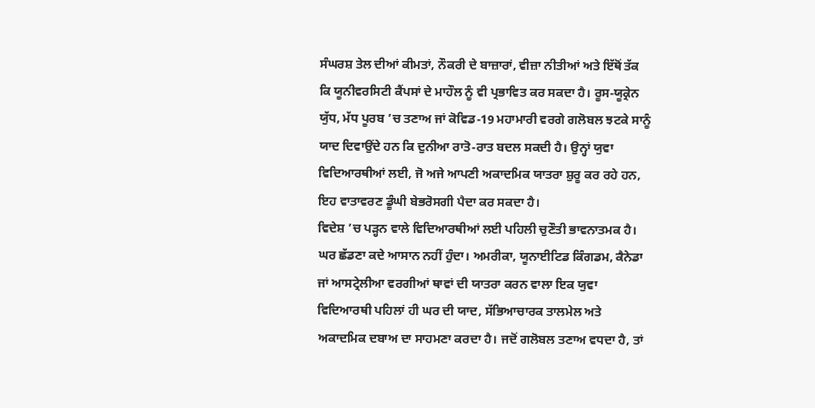ਸੰਘਰਸ਼ ਤੇਲ ਦੀਆਂ ਕੀਮਤਾਂ, ਨੌਕਰੀ ਦੇ ਬਾਜ਼ਾਰਾਂ, ਵੀਜ਼ਾ ਨੀਤੀਆਂ ਅਤੇ ਇੱਥੋਂ ਤੱਕ ਕਿ ਯੂਨੀਵਰਸਿਟੀ ਕੈਂਪਸਾਂ ਦੇ ਮਾਹੌਲ ਨੂੰ ਵੀ ਪ੍ਰਭਾਵਿਤ ਕਰ ਸਕਦਾ ਹੈ। ਰੂਸ-ਯੂਕ੍ਰੇਨ ਯੁੱਧ, ਮੱਧ ਪੂਰਬ ’ਚ ਤਣਾਅ ਜਾਂ ਕੋਵਿਡ-19 ਮਹਾਮਾਰੀ ਵਰਗੇ ਗਲੋਬਲ ਝਟਕੇ ਸਾਨੂੰ ਯਾਦ ਦਿਵਾਉਂਦੇ ਹਨ ਕਿ ਦੁਨੀਆ ਰਾਤੋ-ਰਾਤ ਬਦਲ ਸਕਦੀ ਹੈ। ਉਨ੍ਹਾਂ ਯੁਵਾ ਵਿਦਿਆਰਥੀਆਂ ਲਈ, ਜੋ ਅਜੇ ਆਪਣੀ ਅਕਾਦਮਿਕ ਯਾਤਰਾ ਸ਼ੁਰੂ ਕਰ ਰਹੇ ਹਨ, ਇਹ ਵਾਤਾਵਰਣ ਡੂੰਘੀ ਬੇਭਰੋਸਗੀ ਪੈਦਾ ਕਰ ਸਕਦਾ ਹੈ।
ਵਿਦੇਸ਼ ’ਚ ਪੜ੍ਹਨ ਵਾਲੇ ਵਿਦਿਆਰਥੀਆਂ ਲਈ ਪਹਿਲੀ ਚੁਣੌਤੀ ਭਾਵਨਾਤਮਕ ਹੈ। ਘਰ ਛੱਡਣਾ ਕਦੇ ਆਸਾਨ ਨਹੀਂ ਹੁੰਦਾ। ਅਮਰੀਕਾ, ਯੂਨਾਈਟਿਡ ਕਿੰਗਡਮ, ਕੈਨੇਡਾ ਜਾਂ ਆਸਟ੍ਰੇਲੀਆ ਵਰਗੀਆਂ ਥਾਵਾਂ ਦੀ ਯਾਤਰਾ ਕਰਨ ਵਾਲਾ ਇਕ ਯੁਵਾ ਵਿਦਿਆਰਥੀ ਪਹਿਲਾਂ ਹੀ ਘਰ ਦੀ ਯਾਦ, ਸੱਭਿਆਚਾਰਕ ਤਾਲਮੇਲ ਅਤੇ ਅਕਾਦਮਿਕ ਦਬਾਅ ਦਾ ਸਾਹਮਣਾ ਕਰਦਾ ਹੈ। ਜਦੋਂ ਗਲੋਬਲ ਤਣਾਅ ਵਧਦਾ ਹੈ, ਤਾਂ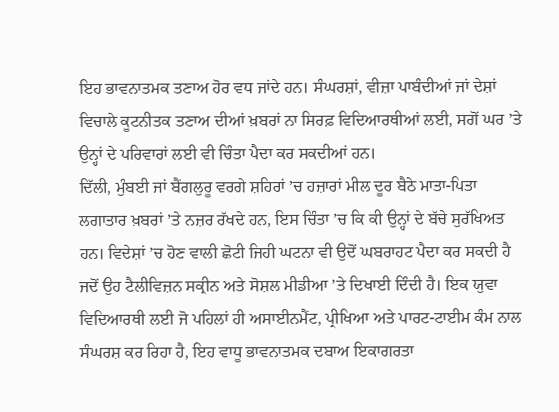ਇਹ ਭਾਵਨਾਤਮਕ ਤਣਾਅ ਹੋਰ ਵਧ ਜਾਂਦੇ ਹਨ। ਸੰਘਰਸ਼ਾਂ, ਵੀਜ਼ਾ ਪਾਬੰਦੀਆਂ ਜਾਂ ਦੇਸ਼ਾਂ ਵਿਚਾਲੇ ਕੂਟਨੀਤਕ ਤਣਾਅ ਦੀਆਂ ਖ਼ਬਰਾਂ ਨਾ ਸਿਰਫ਼ ਵਿਦਿਆਰਥੀਆਂ ਲਈ, ਸਗੋਂ ਘਰ ’ਤੇ ਉਨ੍ਹਾਂ ਦੇ ਪਰਿਵਾਰਾਂ ਲਈ ਵੀ ਚਿੰਤਾ ਪੈਦਾ ਕਰ ਸਕਦੀਆਂ ਹਨ।
ਦਿੱਲੀ, ਮੁੰਬਈ ਜਾਂ ਬੈਂਗਲੁਰੂ ਵਰਗੇ ਸ਼ਹਿਰਾਂ ’ਚ ਹਜ਼ਾਰਾਂ ਮੀਲ ਦੂਰ ਬੈਠੇ ਮਾਤਾ-ਪਿਤਾ ਲਗਾਤਾਰ ਖ਼ਬਰਾਂ ’ਤੇ ਨਜ਼ਰ ਰੱਖਦੇ ਹਨ, ਇਸ ਚਿੰਤਾ ’ਚ ਕਿ ਕੀ ਉਨ੍ਹਾਂ ਦੇ ਬੱਚੇ ਸੁਰੱਖਿਅਤ ਹਨ। ਵਿਦੇਸ਼ਾਂ ’ਚ ਹੋਣ ਵਾਲੀ ਛੋਟੀ ਜਿਹੀ ਘਟਨਾ ਵੀ ਉਦੋਂ ਘਬਰਾਹਟ ਪੈਦਾ ਕਰ ਸਕਦੀ ਹੈ ਜਦੋਂ ਉਹ ਟੈਲੀਵਿਜ਼ਨ ਸਕ੍ਰੀਨ ਅਤੇ ਸੋਸ਼ਲ ਮੀਡੀਆ ’ਤੇ ਦਿਖਾਈ ਦਿੰਦੀ ਹੈ। ਇਕ ਯੁਵਾ ਵਿਦਿਆਰਥੀ ਲਈ ਜੋ ਪਹਿਲਾਂ ਹੀ ਅਸਾਈਨਮੈਂਟ, ਪ੍ਰੀਖਿਆ ਅਤੇ ਪਾਰਟ-ਟਾਈਮ ਕੰਮ ਨਾਲ ਸੰਘਰਸ਼ ਕਰ ਰਿਹਾ ਹੈ, ਇਹ ਵਾਧੂ ਭਾਵਨਾਤਮਕ ਦਬਾਅ ਇਕਾਗਰਤਾ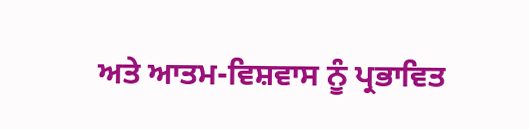ਅਤੇ ਆਤਮ-ਵਿਸ਼ਵਾਸ ਨੂੰ ਪ੍ਰਭਾਵਿਤ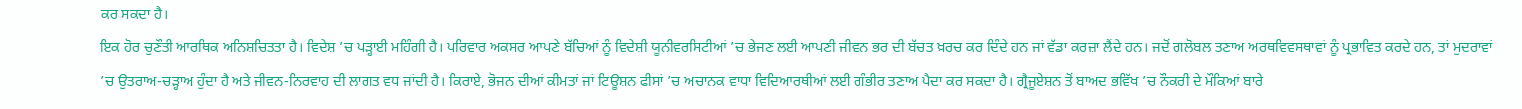ਕਰ ਸਕਦਾ ਹੈ।
ਇਕ ਹੋਰ ਚੁਣੌਤੀ ਆਰਥਿਕ ਅਨਿਸ਼ਚਿਤਤਾ ਹੈ। ਵਿਦੇਸ਼ ’ਚ ਪੜ੍ਹਾਈ ਮਹਿੰਗੀ ਹੈ। ਪਰਿਵਾਰ ਅਕਸਰ ਆਪਣੇ ਬੱਚਿਆਂ ਨੂੰ ਵਿਦੇਸ਼ੀ ਯੂਨੀਵਰਸਿਟੀਆਂ ’ਚ ਭੇਜਣ ਲਈ ਆਪਣੀ ਜੀਵਨ ਭਰ ਦੀ ਬੱਚਤ ਖ਼ਰਚ ਕਰ ਦਿੰਦੇ ਹਨ ਜਾਂ ਵੱਡਾ ਕਰਜ਼ਾ ਲੈਂਦੇ ਹਨ। ਜਦੋਂ ਗਲੋਬਲ ਤਣਾਅ ਅਰਥਵਿਵਸਥਾਵਾਂ ਨੂੰ ਪ੍ਰਭਾਵਿਤ ਕਰਦੇ ਹਨ, ਤਾਂ ਮੁਦਰਾਵਾਂ ’ਚ ਉਤਰਾਅ-ਚੜ੍ਹਾਅ ਹੁੰਦਾ ਹੈ ਅਤੇ ਜੀਵਨ-ਨਿਰਵਾਹ ਦੀ ਲਾਗਤ ਵਧ ਜਾਂਦੀ ਹੈ। ਕਿਰਾਏ, ਭੋਜਨ ਦੀਆਂ ਕੀਮਤਾਂ ਜਾਂ ਟਿਊਸ਼ਨ ਫੀਸਾਂ ’ਚ ਅਚਾਨਕ ਵਾਧਾ ਵਿਦਿਆਰਥੀਆਂ ਲਈ ਗੰਭੀਰ ਤਣਾਅ ਪੈਦਾ ਕਰ ਸਕਦਾ ਹੈ। ਗ੍ਰੈਜੂਏਸ਼ਨ ਤੋਂ ਬਾਅਦ ਭਵਿੱਖ ’ਚ ਨੌਕਰੀ ਦੇ ਮੌਕਿਆਂ ਬਾਰੇ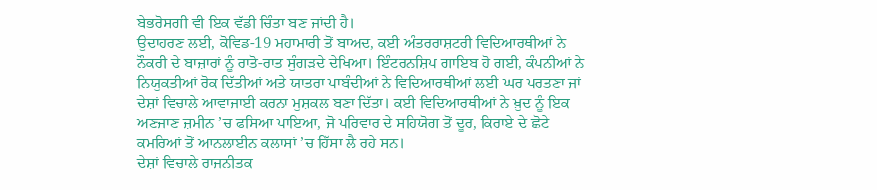ਬੇਭਰੋਸਗੀ ਵੀ ਇਕ ਵੱਡੀ ਚਿੰਤਾ ਬਣ ਜਾਂਦੀ ਹੈ।
ਉਦਾਹਰਣ ਲਈ, ਕੋਵਿਡ-19 ਮਹਾਮਾਰੀ ਤੋਂ ਬਾਅਦ, ਕਈ ਅੰਤਰਰਾਸ਼ਟਰੀ ਵਿਦਿਆਰਥੀਆਂ ਨੇ ਨੌਕਰੀ ਦੇ ਬਾਜ਼ਾਰਾਂ ਨੂੰ ਰਾਤੋ-ਰਾਤ ਸੁੰਗੜਦੇ ਦੇਖਿਆ। ਇੰਟਰਨਸ਼ਿਪ ਗਾਇਬ ਹੋ ਗਈ, ਕੰਪਨੀਆਂ ਨੇ ਨਿਯੁਕਤੀਆਂ ਰੋਕ ਦਿੱਤੀਆਂ ਅਤੇ ਯਾਤਰਾ ਪਾਬੰਦੀਆਂ ਨੇ ਵਿਦਿਆਰਥੀਆਂ ਲਈ ਘਰ ਪਰਤਣਾ ਜਾਂ ਦੇਸ਼ਾਂ ਵਿਚਾਲੇ ਆਵਾਜਾਈ ਕਰਨਾ ਮੁਸ਼ਕਲ ਬਣਾ ਦਿੱਤਾ। ਕਈ ਵਿਦਿਆਰਥੀਆਂ ਨੇ ਖ਼ੁਦ ਨੂੰ ਇਕ ਅਣਜਾਣ ਜ਼ਮੀਨ ’ਚ ਫਸਿਆ ਪਾਇਆ, ਜੋ ਪਰਿਵਾਰ ਦੇ ਸਹਿਯੋਗ ਤੋਂ ਦੂਰ, ਕਿਰਾਏ ਦੇ ਛੋਟੇ ਕਮਰਿਆਂ ਤੋਂ ਆਨਲਾਈਨ ਕਲਾਸਾਂ ’ਚ ਹਿੱਸਾ ਲੈ ਰਹੇ ਸਨ।
ਦੇਸ਼ਾਂ ਵਿਚਾਲੇ ਰਾਜਨੀਤਕ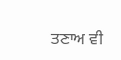ਤਣਾਅ ਵੀ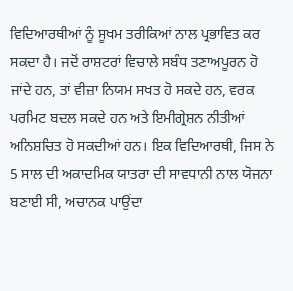ਵਿਦਿਆਰਥੀਆਂ ਨੂੰ ਸੂਖਮ ਤਰੀਕਿਆਂ ਨਾਲ ਪ੍ਰਭਾਵਿਤ ਕਰ ਸਕਦਾ ਹੈ। ਜਦੋਂ ਰਾਸ਼ਟਰਾਂ ਵਿਚਾਲੇ ਸਬੰਧ ਤਣਾਅਪੂਰਨ ਹੋ ਜਾਂਦੇ ਹਨ, ਤਾਂ ਵੀਜ਼ਾ ਨਿਯਮ ਸਖਤ ਹੋ ਸਕਦੇ ਹਨ, ਵਰਕ ਪਰਮਿਟ ਬਦਲ ਸਕਦੇ ਹਨ ਅਤੇ ਇਮੀਗ੍ਰੇਸ਼ਨ ਨੀਤੀਆਂ ਅਨਿਸ਼ਚਿਤ ਹੋ ਸਕਦੀਆਂ ਹਨ। ਇਕ ਵਿਦਿਆਰਥੀ, ਜਿਸ ਨੇ 5 ਸਾਲ ਦੀ ਅਕਾਦਮਿਕ ਯਾਤਰਾ ਦੀ ਸਾਵਧਾਨੀ ਨਾਲ ਯੋਜਨਾ ਬਣਾਈ ਸੀ, ਅਚਾਨਕ ਪਾਉਂਦਾ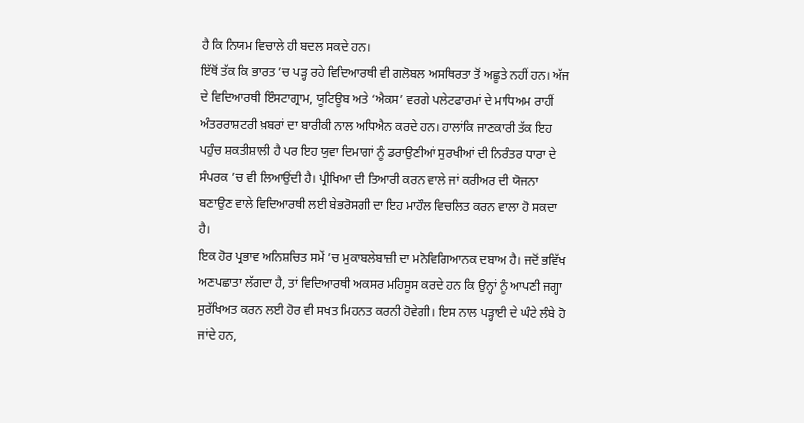ਹੈ ਕਿ ਨਿਯਮ ਵਿਚਾਲੇ ਹੀ ਬਦਲ ਸਕਦੇ ਹਨ।
ਇੱਥੋਂ ਤੱਕ ਕਿ ਭਾਰਤ ’ਚ ਪੜ੍ਹ ਰਹੇ ਵਿਦਿਆਰਥੀ ਵੀ ਗਲੋਬਲ ਅਸਥਿਰਤਾ ਤੋਂ ਅਛੂਤੇ ਨਹੀਂ ਹਨ। ਅੱਜ ਦੇ ਵਿਦਿਆਰਥੀ ਇੰਸਟਾਗ੍ਰਾਮ, ਯੂਟਿਊਬ ਅਤੇ ‘ਐਕਸ’ ਵਰਗੇ ਪਲੇਟਫਾਰਮਾਂ ਦੇ ਮਾਧਿਅਮ ਰਾਹੀਂ ਅੰਤਰਰਾਸ਼ਟਰੀ ਖ਼ਬਰਾਂ ਦਾ ਬਾਰੀਕੀ ਨਾਲ ਅਧਿਐਨ ਕਰਦੇ ਹਨ। ਹਾਲਾਂਕਿ ਜਾਣਕਾਰੀ ਤੱਕ ਇਹ ਪਹੁੰਚ ਸ਼ਕਤੀਸ਼ਾਲੀ ਹੈ ਪਰ ਇਹ ਯੁਵਾ ਦਿਮਾਗਾਂ ਨੂੰ ਡਰਾਉਣੀਆਂ ਸੁਰਖੀਆਂ ਦੀ ਨਿਰੰਤਰ ਧਾਰਾ ਦੇ ਸੰਪਰਕ ’ਚ ਵੀ ਲਿਆਉਂਦੀ ਹੈ। ਪ੍ਰੀਖਿਆ ਦੀ ਤਿਆਰੀ ਕਰਨ ਵਾਲੇ ਜਾਂ ਕਰੀਅਰ ਦੀ ਯੋਜਨਾ ਬਣਾਉਣ ਵਾਲੇ ਵਿਦਿਆਰਥੀ ਲਈ ਬੇਭਰੋਸਗੀ ਦਾ ਇਹ ਮਾਹੌਲ ਵਿਚਲਿਤ ਕਰਨ ਵਾਲਾ ਹੋ ਸਕਦਾ ਹੈ।
ਇਕ ਹੋਰ ਪ੍ਰਭਾਵ ਅਨਿਸ਼ਚਿਤ ਸਮੇਂ ’ਚ ਮੁਕਾਬਲੇਬਾਜ਼ੀ ਦਾ ਮਨੋਵਿਗਿਆਨਕ ਦਬਾਅ ਹੈ। ਜਦੋਂ ਭਵਿੱਖ ਅਣਪਛਾਤਾ ਲੱਗਦਾ ਹੈ, ਤਾਂ ਵਿਦਿਆਰਥੀ ਅਕਸਰ ਮਹਿਸੂਸ ਕਰਦੇ ਹਨ ਕਿ ਉਨ੍ਹਾਂ ਨੂੰ ਆਪਣੀ ਜਗ੍ਹਾ ਸੁਰੱਖਿਅਤ ਕਰਨ ਲਈ ਹੋਰ ਵੀ ਸਖਤ ਮਿਹਨਤ ਕਰਨੀ ਹੋਵੇਗੀ। ਇਸ ਨਾਲ ਪੜ੍ਹਾਈ ਦੇ ਘੰਟੇ ਲੰਬੇ ਹੋ ਜਾਂਦੇ ਹਨ,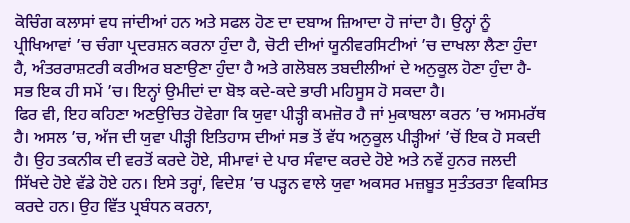ਕੋਚਿੰਗ ਕਲਾਸਾਂ ਵਧ ਜਾਂਦੀਆਂ ਹਨ ਅਤੇ ਸਫਲ ਹੋਣ ਦਾ ਦਬਾਅ ਜ਼ਿਆਦਾ ਹੋ ਜਾਂਦਾ ਹੈ। ਉਨ੍ਹਾਂ ਨੂੰ ਪ੍ਰੀਖਿਆਵਾਂ ’ਚ ਚੰਗਾ ਪ੍ਰਦਰਸ਼ਨ ਕਰਨਾ ਹੁੰਦਾ ਹੈ, ਚੋਟੀ ਦੀਆਂ ਯੂਨੀਵਰਸਿਟੀਆਂ ’ਚ ਦਾਖਲਾ ਲੈਣਾ ਹੁੰਦਾ ਹੈ, ਅੰਤਰਰਾਸ਼ਟਰੀ ਕਰੀਅਰ ਬਣਾਉਣਾ ਹੁੰਦਾ ਹੈ ਅਤੇ ਗਲੋਬਲ ਤਬਦੀਲੀਆਂ ਦੇ ਅਨੁਕੂਲ ਹੋਣਾ ਹੁੰਦਾ ਹੈ-ਸਭ ਇਕ ਹੀ ਸਮੇਂ ’ਚ। ਇਨ੍ਹਾਂ ਉਮੀਦਾਂ ਦਾ ਬੋਝ ਕਦੇ-ਕਦੇ ਭਾਰੀ ਮਹਿਸੂਸ ਹੋ ਸਕਦਾ ਹੈ।
ਫਿਰ ਵੀ, ਇਹ ਕਹਿਣਾ ਅਣਉਚਿਤ ਹੋਵੇਗਾ ਕਿ ਯੁਵਾ ਪੀੜ੍ਹੀ ਕਮਜ਼ੋਰ ਹੈ ਜਾਂ ਮੁਕਾਬਲਾ ਕਰਨ ’ਚ ਅਸਮਰੱਥ ਹੈ। ਅਸਲ ’ਚ, ਅੱਜ ਦੀ ਯੁਵਾ ਪੀੜ੍ਹੀ ਇਤਿਹਾਸ ਦੀਆਂ ਸਭ ਤੋਂ ਵੱਧ ਅਨੁਕੂਲ ਪੀੜ੍ਹੀਆਂ ’ਚੋਂ ਇਕ ਹੋ ਸਕਦੀ ਹੈ। ਉਹ ਤਕਨੀਕ ਦੀ ਵਰਤੋਂ ਕਰਦੇ ਹੋਏ, ਸੀਮਾਵਾਂ ਦੇ ਪਾਰ ਸੰਵਾਦ ਕਰਦੇ ਹੋਏ ਅਤੇ ਨਵੇਂ ਹੁਨਰ ਜਲਦੀ ਸਿੱਖਦੇ ਹੋਏ ਵੱਡੇ ਹੋਏ ਹਨ। ਇਸੇ ਤਰ੍ਹਾਂ, ਵਿਦੇਸ਼ ’ਚ ਪੜ੍ਹਨ ਵਾਲੇ ਯੁਵਾ ਅਕਸਰ ਮਜ਼ਬੂਤ ਸੁਤੰਤਰਤਾ ਵਿਕਸਿਤ ਕਰਦੇ ਹਨ। ਉਹ ਵਿੱਤ ਪ੍ਰਬੰਧਨ ਕਰਨਾ,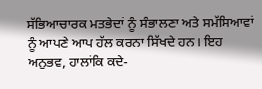ਸੱਭਿਆਚਾਰਕ ਮਤਭੇਦਾਂ ਨੂੰ ਸੰਭਾਲਣਾ ਅਤੇ ਸਮੱਸਿਆਵਾਂ ਨੂੰ ਆਪਣੇ ਆਪ ਹੱਲ ਕਰਨਾ ਸਿੱਖਦੇ ਹਨ। ਇਹ ਅਨੁਭਵ, ਹਾਲਾਂਕਿ ਕਦੇ-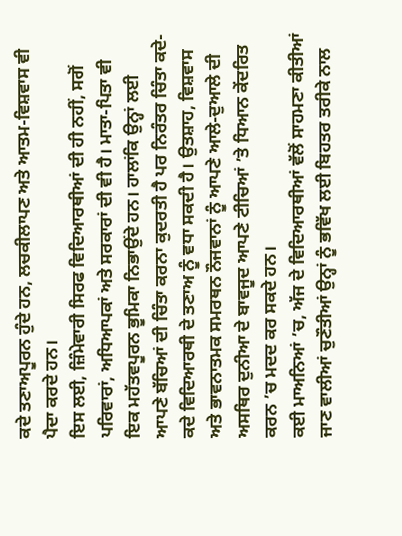ਕਦੇ ਤਣਾਅਪੂਰਨ ਹੁੰਦੇ ਹਨ, ਲਚਕੀਲਾਪਣ ਅਤੇ ਆਤਮ-ਵਿਸ਼ਵਾਸ ਵੀ ਪੈਦਾ ਕਰਦੇ ਹਨ।
ਇਸ ਲਈ, ਜ਼ਿੰਮੇਵਾਰੀ ਸਿਰਫ ਵਿਦਿਆਰਥੀਆਂ ਦੀ ਹੀ ਨਹੀਂ, ਸਗੋਂ ਪਰਿਵਾਰਾਂ, ਅਧਿਆਪਕਾਂ ਅਤੇ ਸਰਕਾਰਾਂ ਦੀ ਵੀ ਹੈ। ਮਾਤਾ-ਪਿਤਾ ਵੀ ਇਕ ਮਹੱਤਵਪੂਰਨ ਭੂਮਿਕਾ ਨਿਭਾਉਂਦੇ ਹਨ। ਹਾਲਾਂਕਿ ਉਨ੍ਹਾਂ ਲਈ ਆਪਣੇ ਬੱਚਿਆਂ ਦੀ ਚਿੰਤਾ ਕਰਨਾ ਕੁਦਰਤੀ ਹੈ ਪਰ ਨਿਰੰਤਰ ਚਿੰਤਾ ਕਦੇ-ਕਦੇ ਵਿਦਿਆਰਥੀ ਦੇ ਤਣਾਅ ਨੂੰ ਵਧਾ ਸਕਦੀ ਹੈ। ਉਤਸ਼ਾਹ, ਵਿਸ਼ਵਾਸ ਅਤੇ ਭਾਵਨਾਤਮਕ ਸਮਰਥਨ ਨੌਜਵਾਨਾਂ ਨੂੰ ਆਪਣੇ ਆਲੇ-ਦੁਆਲੇ ਦੀ ਅਸਥਿਰ ਦੁਨੀਆ ਦੇ ਬਾਵਜੂਦ ਆਪਣੇ ਟੀਚਿਆਂ ’ਤੇ ਧਿਆਨ ਕੇਂਦਰਿਤ ਕਰਨ ’ਚ ਮਦਦ ਕਰ ਸਕਦੇ ਹਨ।
ਕਈ ਮਾਅਨਿਆਂ ’ਚ, ਅੱਜ ਦੇ ਵਿਦਿਆਰਥੀਆਂ ਵੱਲੋਂ ਸਾਹਮਣਾ ਕੀਤੀਆਂ ਜਾਣ ਵਾਲੀਆਂ ਚੁਣੌਤੀਆਂ ਉਨ੍ਹਾਂ ਨੂੰ ਭਵਿੱਖ ਲਈ ਬਿਹਤਰ ਤਰੀਕੇ ਨਾਲ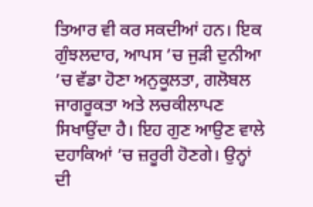ਤਿਆਰ ਵੀ ਕਰ ਸਕਦੀਆਂ ਹਨ। ਇਕ ਗੁੰਝਲਦਾਰ, ਆਪਸ ’ਚ ਜੁੜੀ ਦੁਨੀਆ ’ਚ ਵੱਡਾ ਹੋਣਾ ਅਨੁਕੂਲਤਾ, ਗਲੋਬਲ ਜਾਗਰੂਕਤਾ ਅਤੇ ਲਚਕੀਲਾਪਣ ਸਿਖਾਉਂਦਾ ਹੈ। ਇਹ ਗੁਣ ਆਉਣ ਵਾਲੇ ਦਹਾਕਿਆਂ ’ਚ ਜ਼ਰੂਰੀ ਹੋਣਗੇ। ਉਨ੍ਹਾਂ ਦੀ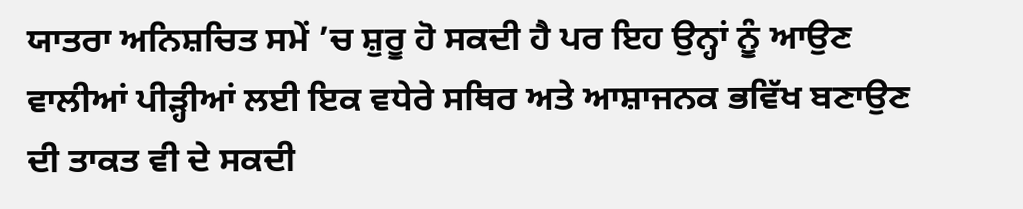ਯਾਤਰਾ ਅਨਿਸ਼ਚਿਤ ਸਮੇਂ ’ਚ ਸ਼ੁਰੂ ਹੋ ਸਕਦੀ ਹੈ ਪਰ ਇਹ ਉਨ੍ਹਾਂ ਨੂੰ ਆਉਣ ਵਾਲੀਆਂ ਪੀੜ੍ਹੀਆਂ ਲਈ ਇਕ ਵਧੇਰੇ ਸਥਿਰ ਅਤੇ ਆਸ਼ਾਜਨਕ ਭਵਿੱਖ ਬਣਾਉਣ ਦੀ ਤਾਕਤ ਵੀ ਦੇ ਸਕਦੀ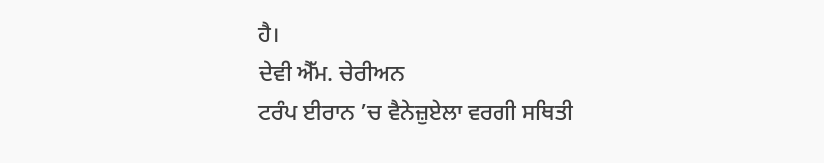ਹੈ।
ਦੇਵੀ ਐੱਮ. ਚੇਰੀਅਨ
ਟਰੰਪ ਈਰਾਨ ’ਚ ਵੈਨੇਜ਼ੁਏਲਾ ਵਰਗੀ ਸਥਿਤੀ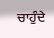ਚਾਹੁੰਦੇ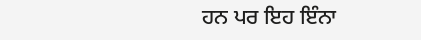ਹਨ ਪਰ ਇਹ ਇੰਨਾ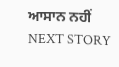ਆਸਾਨ ਨਹੀਂ
NEXT STORY